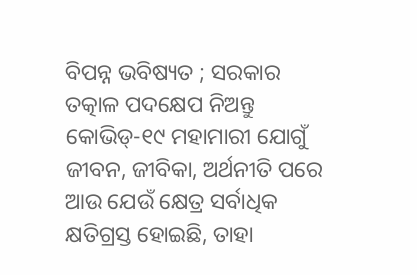ବିପନ୍ନ ଭବିଷ୍ୟତ ; ସରକାର ତତ୍କାଳ ପଦକ୍ଷେପ ନିଅନ୍ତୁ
କୋଭିଡ୍-୧୯ ମହାମାରୀ ଯୋଗୁଁ ଜୀବନ, ଜୀବିକା, ଅର୍ଥନୀତି ପରେ ଆଉ ଯେଉଁ କ୍ଷେତ୍ର ସର୍ବାଧିକ କ୍ଷତିଗ୍ରସ୍ତ ହୋଇଛି, ତାହା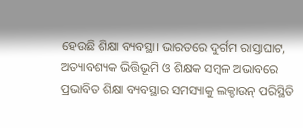ହେଉଛି ଶିକ୍ଷା ବ୍ୟବସ୍ଥା। ଭାରତରେ ଦୁର୍ଗମ ରାସ୍ତାଘାଟ, ଅତ୍ୟାବଶ୍ୟକ ଭିତ୍ତିଭୂମି ଓ ଶିକ୍ଷକ ସମ୍ବଳ ଅଭାବରେ ପ୍ରଭାବିତ ଶିକ୍ଷା ବ୍ୟବସ୍ଥାର ସମସ୍ୟାକୁ ଲକ୍ଡାଉନ୍ ପରିସ୍ଥିତି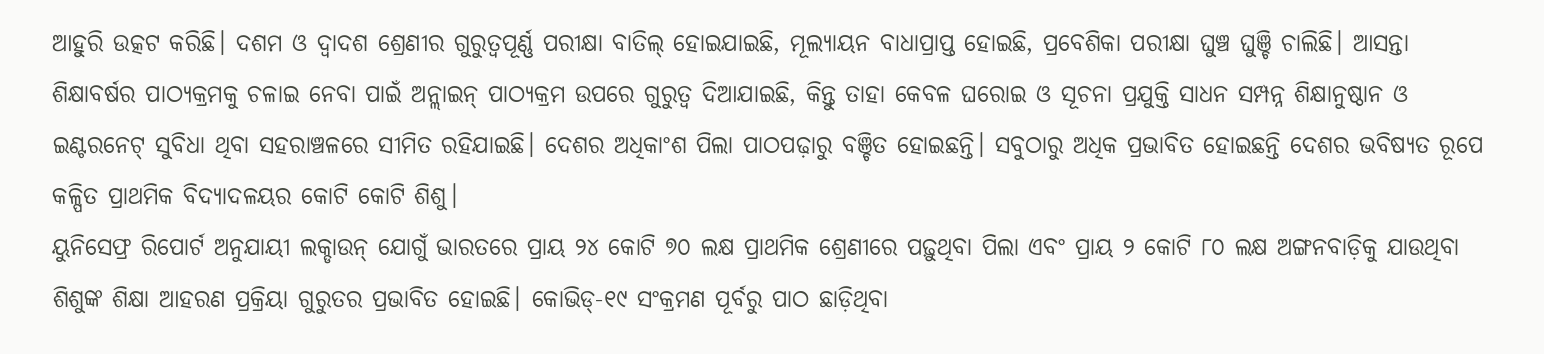ଆହୁରି ଉତ୍କଟ କରିଛି। ଦଶମ ଓ ଦ୍ୱାଦଶ ଶ୍ରେଣୀର ଗୁରୁତ୍ୱପୂର୍ଣ୍ଣ ପରୀକ୍ଷା ବାତିଲ୍ ହୋଇଯାଇଛି, ମୂଲ୍ୟାୟନ ବାଧାପ୍ରାପ୍ତ ହୋଇଛି, ପ୍ରବେଶିକା ପରୀକ୍ଷା ଘୁଞ୍ଚ ଘୁଞ୍ଚି ଚାଲିଛି। ଆସନ୍ତା ଶିକ୍ଷାବର୍ଷର ପାଠ୍ୟକ୍ରମକୁ ଚଳାଇ ନେବା ପାଇଁ ଅନ୍ଲାଇନ୍ ପାଠ୍ୟକ୍ରମ ଉପରେ ଗୁରୁତ୍ୱ ଦିଆଯାଇଛି, କିନ୍ତୁ ତାହା କେବଳ ଘରୋଇ ଓ ସୂଚନା ପ୍ରଯୁକ୍ତି ସାଧନ ସମ୍ପନ୍ନ ଶିକ୍ଷାନୁଷ୍ଠାନ ଓ ଇଣ୍ଟରନେଟ୍ ସୁବିଧା ଥିବା ସହରାଞ୍ଚଳରେ ସୀମିତ ରହିଯାଇଛି। ଦେଶର ଅଧିକାଂଶ ପିଲା ପାଠପଢ଼ାରୁ ବଞ୍ଚିତ ହୋଇଛନ୍ତି। ସବୁଠାରୁ ଅଧିକ ପ୍ରଭାବିତ ହୋଇଛନ୍ତି ଦେଶର ଭବିଷ୍ୟତ ରୂପେ କଳ୍ପିତ ପ୍ରାଥମିକ ବିଦ୍ୟାଦଳୟର କୋଟି କୋଟି ଶିଶୁ।
ୟୁନିସେଫ୍ର ରିପୋର୍ଟ ଅନୁଯାୟୀ ଲକ୍ଡାଉନ୍ ଯୋଗୁଁ ଭାରତରେ ପ୍ରାୟ ୨୪ କୋଟି ୭୦ ଲକ୍ଷ ପ୍ରାଥମିକ ଶ୍ରେଣୀରେ ପଢ଼ୁଥିବା ପିଲା ଏବଂ ପ୍ରାୟ ୨ କୋଟି ୮୦ ଲକ୍ଷ ଅଙ୍ଗନବାଡ଼ିକୁ ଯାଉଥିବା ଶିଶୁଙ୍କ ଶିକ୍ଷା ଆହରଣ ପ୍ରକ୍ରିୟା ଗୁରୁତର ପ୍ରଭାବିତ ହୋଇଛି। କୋଭିଡ୍-୧୯ ସଂକ୍ରମଣ ପୂର୍ବରୁ ପାଠ ଛାଡ଼ିଥିବା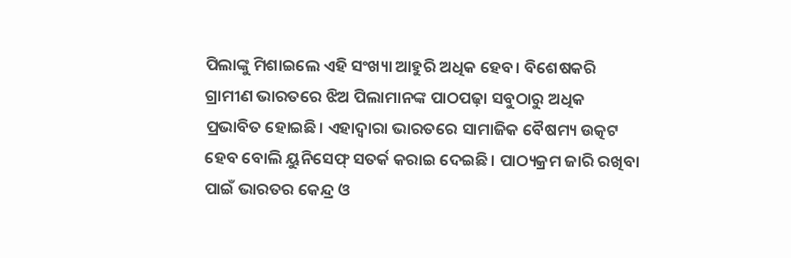ପିଲାଙ୍କୁ ମିଶାଇଲେ ଏହି ସଂଖ୍ୟା ଆହୁରି ଅଧିକ ହେବ। ବିଶେଷକରି ଗ୍ରାମୀଣ ଭାରତରେ ଝିଅ ପିଲାମାନଙ୍କ ପାଠପଢ଼ା ସବୁଠାରୁ ଅଧିକ ପ୍ରଭାବିତ ହୋଇଛି। ଏହାଦ୍ୱାରା ଭାରତରେ ସାମାଜିକ ବୈଷମ୍ୟ ଉତ୍କଟ ହେବ ବୋଲି ୟୁନିସେଫ୍ ସତର୍କ କରାଇ ଦେଇଛି। ପାଠ୍ୟକ୍ରମ ଜାରି ରଖିବା ପାଇଁ ଭାରତର କେନ୍ଦ୍ର ଓ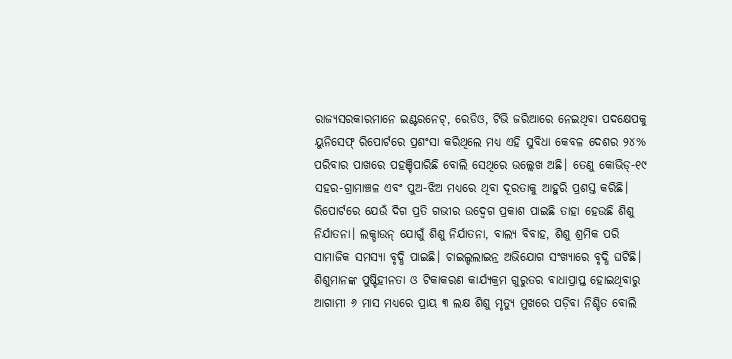ରାଜ୍ୟସରକାରମାନେ ଇଣ୍ଟରନେଟ୍, ରେଡିଓ, ଟିଭି ଜରିଆରେ ନେଇଥିବା ପଦକ୍ଷେପକୁ ୟୁନିସେଫ୍ ରିପୋର୍ଟରେ ପ୍ରଶଂସା କରିଥିଲେ ମଧ୍ୟ ଏହି ସୁବିଧା କେବଳ ଦେଶର ୨୪% ପରିବାର ପାଖରେ ପହଞ୍ଚିପାରିଛି ବୋଲି ସେଥିରେ ଉଲ୍ଲେଖ ଅଛି। ତେଣୁ କୋଭିଡ୍-୧୯ ସହର-ଗ୍ରାମାଞ୍ଚଳ ଏବଂ ପୁଅ-ଝିଅ ମଧ୍ୟରେ ଥିବା ଦୂରତାକୁ ଆହୁରି ପ୍ରଶସ୍ତ କରିଛି।
ରିପୋର୍ଟରେ ଯେଉଁ ଦିଗ ପ୍ରତି ଗଭୀର ଉଦ୍ବେଗ ପ୍ରକାଶ ପାଇଛି ତାହା ହେଉଛି ଶିଶୁ ନିର୍ଯାତନା। ଲକ୍ଡାଉନ୍ ଯୋଗୁଁ ଶିଶୁ ନିର୍ଯାତନା, ବାଲ୍ୟ ବିବାହ, ଶିଶୁ ଶ୍ରମିକ ପରି ସାମାଜିକ ସମସ୍ୟା ବୃଦ୍ଧି ପାଇଛି। ଚାଇଲ୍ଡଲାଇନ୍ର ଅଭିଯୋଗ ସଂଖ୍ୟାରେ ବୃଦ୍ଧି ଘଟିଛି। ଶିଶୁମାନଙ୍କ ପୁଷ୍ଟିହୀନତା ଓ ଟିକାକରଣ କାର୍ଯ୍ୟକ୍ରମ ଗୁରୁତର ବାଧାପ୍ରାପ୍ତ ହୋଇଥିବାରୁ ଆଗାମୀ ୬ ମାସ ମଧ୍ୟରେ ପ୍ରାୟ ୩ ଲକ୍ଷ ଶିଶୁ ମୃତ୍ୟୁ ମୁଖରେ ପଡ଼ିବା ନିଶ୍ଚିତ ବୋଲି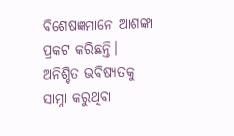ବିଶେଷଜ୍ଞମାନେ ଆଶଙ୍କା ପ୍ରକଟ କରିଛନ୍ତି।
ଅନିଶ୍ଚିତ ଭବିଷ୍ୟତକୁ ସାମ୍ନା କରୁଥିବା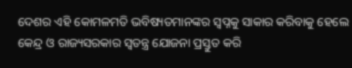ଦେଶର ଏହି କୋମଳମତି ଭବିଷ୍ୟତମାନଙ୍କର ସ୍ବପ୍ନକୁ ସାକାର କରିବାକୁ ହେଲେ କେନ୍ଦ୍ର ଓ ରାଜ୍ୟସରକାର ସ୍ୱତନ୍ତ୍ର ଯୋଜନା ପ୍ରସ୍ତୁତ କରି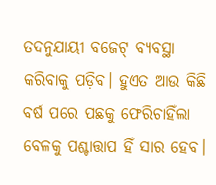ତଦନୁଯାୟୀ ବଜେଟ୍ ବ୍ୟବସ୍ଥା କରିବାକୁ ପଡ଼ିବ। ହୁଏତ ଆଉ କିଛି ବର୍ଷ ପରେ ପଛକୁ ଫେରିଚାହିଁଲା ବେଳକୁ ପଶ୍ଚାତ୍ତାପ ହିଁ ସାର ହେବ।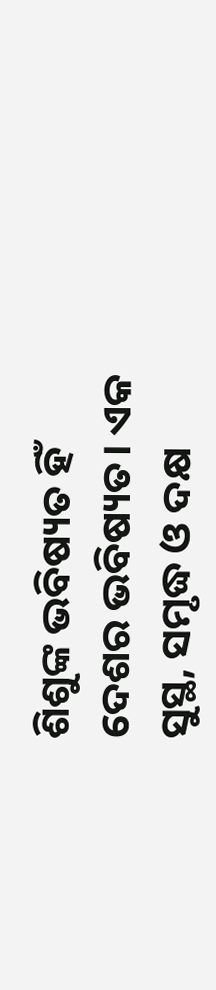ଶିଶୁଙ୍କ ଭବିଷ୍ୟତ ହିଁ ଦେଶର ଭବିଷ୍ୟତ। ଏକ ସୁସ୍ଥ, ସମୃଦ୍ଧ ଓ ଦକ୍ଷ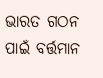ଭାରତ ଗଠନ ପାଇଁ ବର୍ତ୍ତମାନ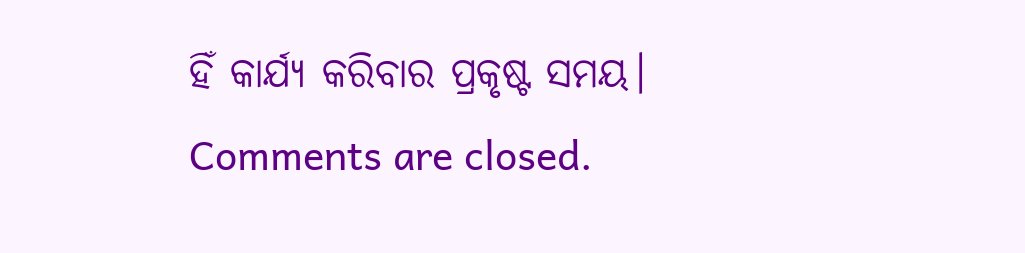ହିଁ କାର୍ଯ୍ୟ କରିବାର ପ୍ରକୃଷ୍ଟ ସମୟ।
Comments are closed.